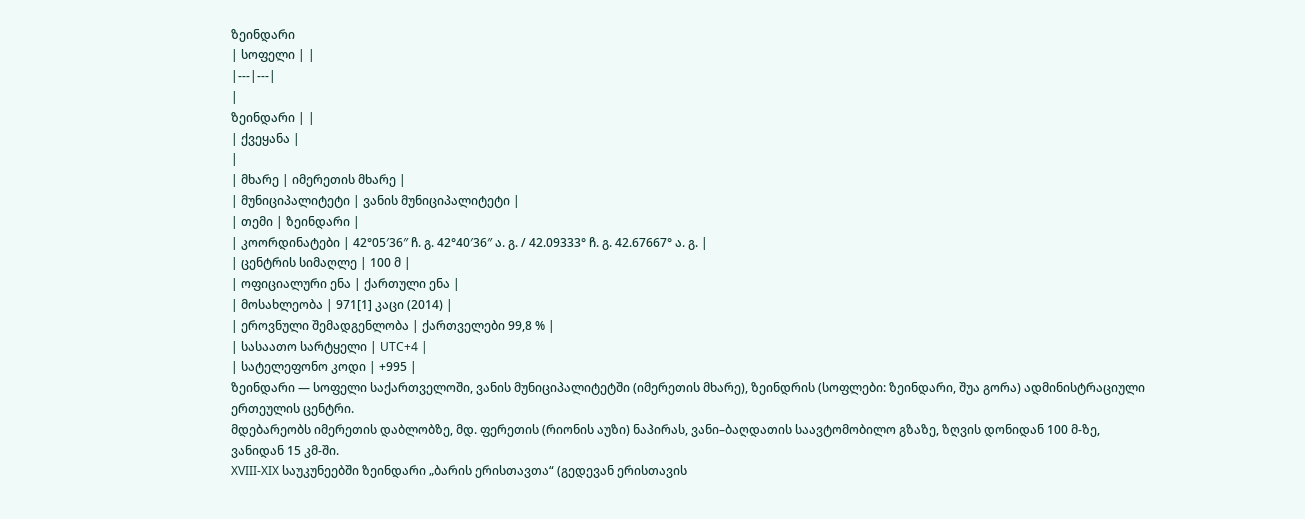ზეინდარი
| სოფელი | |
|---|---|
|
ზეინდარი | |
| ქვეყანა |
|
| მხარე | იმერეთის მხარე |
| მუნიციპალიტეტი | ვანის მუნიციპალიტეტი |
| თემი | ზეინდარი |
| კოორდინატები | 42°05′36″ ჩ. გ. 42°40′36″ ა. გ. / 42.09333° ჩ. გ. 42.67667° ა. გ. |
| ცენტრის სიმაღლე | 100 მ |
| ოფიციალური ენა | ქართული ენა |
| მოსახლეობა | 971[1] კაცი (2014) |
| ეროვნული შემადგენლობა | ქართველები 99,8 % |
| სასაათო სარტყელი | UTC+4 |
| სატელეფონო კოდი | +995 |
ზეინდარი — სოფელი საქართველოში, ვანის მუნიციპალიტეტში (იმერეთის მხარე), ზეინდრის (სოფლები: ზეინდარი, შუა გორა) ადმინისტრაციული ერთეულის ცენტრი.
მდებარეობს იმერეთის დაბლობზე, მდ. ფერეთის (რიონის აუზი) ნაპირას, ვანი–ბაღდათის საავტომობილო გზაზე, ზღვის დონიდან 100 მ-ზე, ვანიდან 15 კმ-ში.
XVIII-XIX საუკუნეებში ზეინდარი „ბარის ერისთავთა“ (გედევან ერისთავის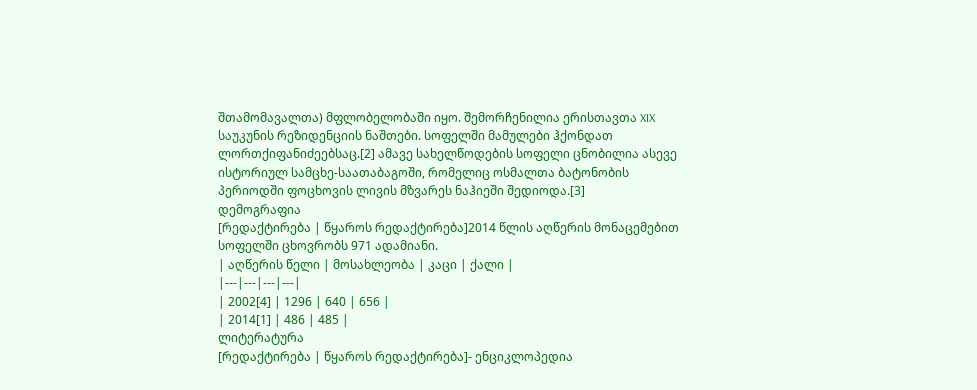შთამომავალთა) მფლობელობაში იყო. შემორჩენილია ერისთავთა XIX საუკუნის რეზიდენციის ნაშთები. სოფელში მამულები ჰქონდათ ლორთქიფანიძეებსაც.[2] ამავე სახელწოდების სოფელი ცნობილია ასევე ისტორიულ სამცხე-საათაბაგოში, რომელიც ოსმალთა ბატონობის პერიოდში ფოცხოვის ლივის მზვარეს ნაჰიეში შედიოდა.[3]
დემოგრაფია
[რედაქტირება | წყაროს რედაქტირება]2014 წლის აღწერის მონაცემებით სოფელში ცხოვრობს 971 ადამიანი.
| აღწერის წელი | მოსახლეობა | კაცი | ქალი |
|---|---|---|---|
| 2002[4] | 1296 | 640 | 656 |
| 2014[1] | 486 | 485 |
ლიტერატურა
[რედაქტირება | წყაროს რედაქტირება]- ენციკლოპედია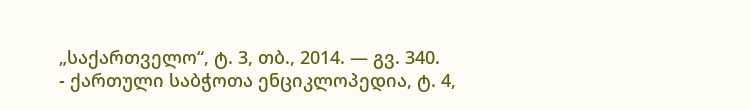„საქართველო“, ტ. 3, თბ., 2014. — გვ. 340.
- ქართული საბჭოთა ენციკლოპედია, ტ. 4,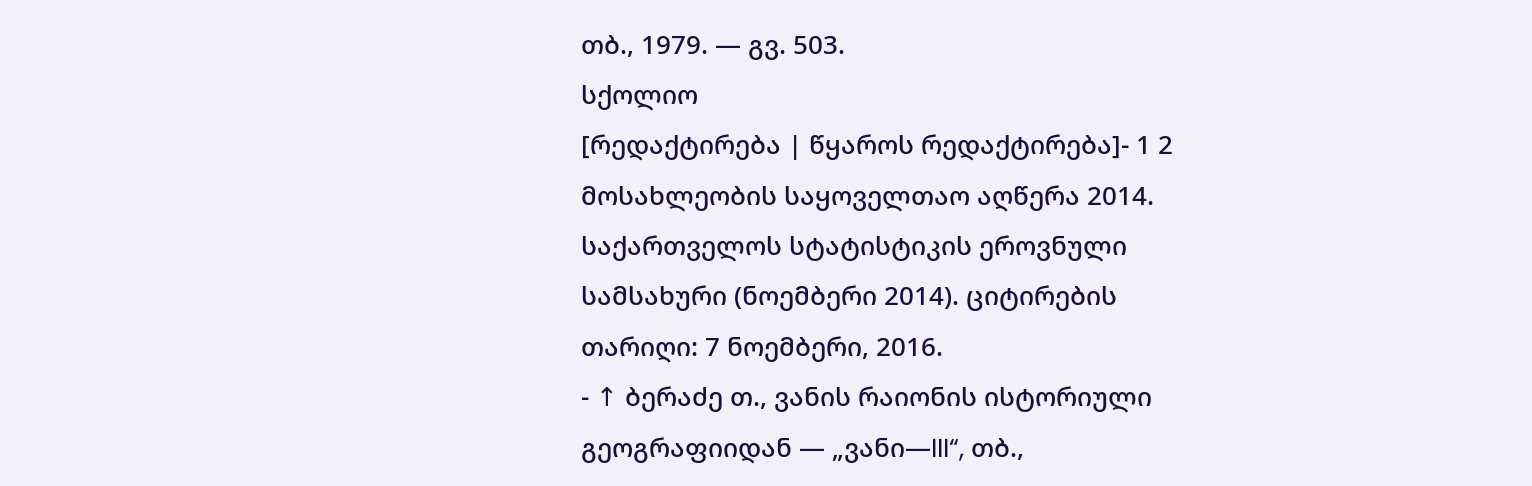თბ., 1979. — გვ. 503.
სქოლიო
[რედაქტირება | წყაროს რედაქტირება]- 1 2 მოსახლეობის საყოველთაო აღწერა 2014. საქართველოს სტატისტიკის ეროვნული სამსახური (ნოემბერი 2014). ციტირების თარიღი: 7 ნოემბერი, 2016.
- ↑ ბერაძე თ., ვანის რაიონის ისტორიული გეოგრაფიიდან — „ვანი—III“, თბ.,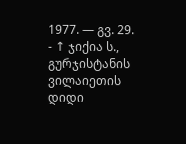1977. — გვ. 29.
- ↑ ჯიქია ს., გურჯისტანის ვილაიეთის დიდი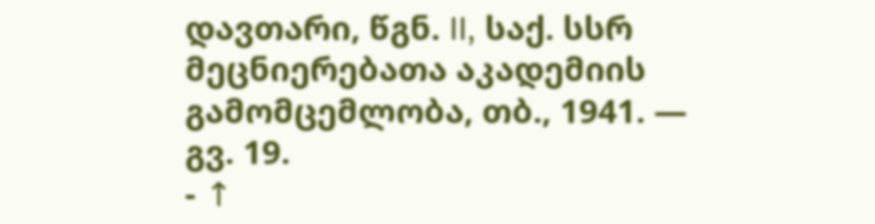დავთარი, წგნ. II, საქ. სსრ მეცნიერებათა აკადემიის გამომცემლობა, თბ., 1941. — გვ. 19.
- ↑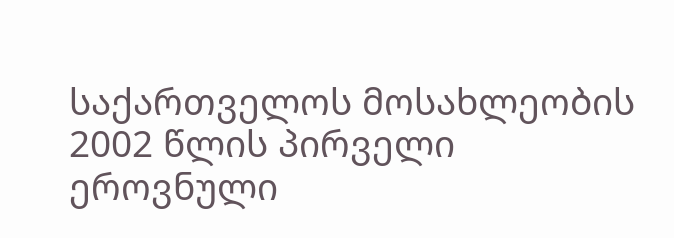საქართველოს მოსახლეობის 2002 წლის პირველი ეროვნული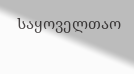საყოველთაო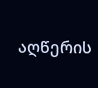აღწერის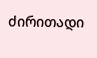ძირითადი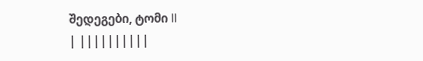შედეგები, ტომი II
| ||||||||||